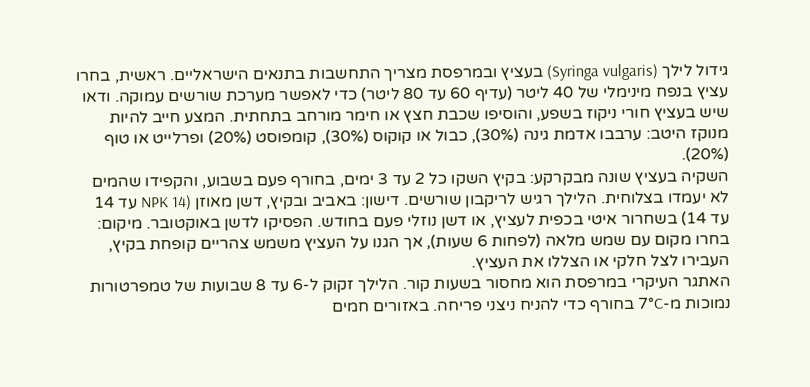גידול לילך (Syringa vulgaris) בעציץ ובמרפסת מצריך התחשבות בתנאים הישראליים. ראשית, בחרו עציץ בנפח מינימלי של 40 ליטר (עדיף 60 עד 80 ליטר) כדי לאפשר מערכת שורשים עמוקה. ודאו שיש בעציץ חורי ניקוז בשפע, והוסיפו שכבת חצץ או חימר מורחב בתחתית. המצע חייב להיות מנוקז היטב: ערבבו אדמת גינה (30%), כבול או קוקוס (30%), קומפוסט (20%) ופרלייט או טוף (20%).
השקיה בעציץ שונה מבקרקע: בקיץ השקו כל 2 עד 3 ימים, בחורף פעם בשבוע, והקפידו שהמים לא יעמדו בצלוחית. הלילך רגיש לריקבון שורשים. דישון: באביב ובקיץ, דשן מאוזן (NPK 14 עד 14 עד 14) בשחרור איטי בכפית לעציץ, או דשן נוזלי פעם בחודש. הפסיקו לדשן באוקטובר. מיקום: בחרו מקום עם שמש מלאה (לפחות 6 שעות), אך הגנו על העציץ משמש צהריים קופחת בקיץ, העבירו לצל חלקי או הצללו את העציץ.
האתגר העיקרי במרפסת הוא מחסור בשעות קור. הלילך זקוק ל-6 עד 8 שבועות של טמפרטורות נמוכות מ-7°C בחורף כדי להניח ניצני פריחה. באזורים חמים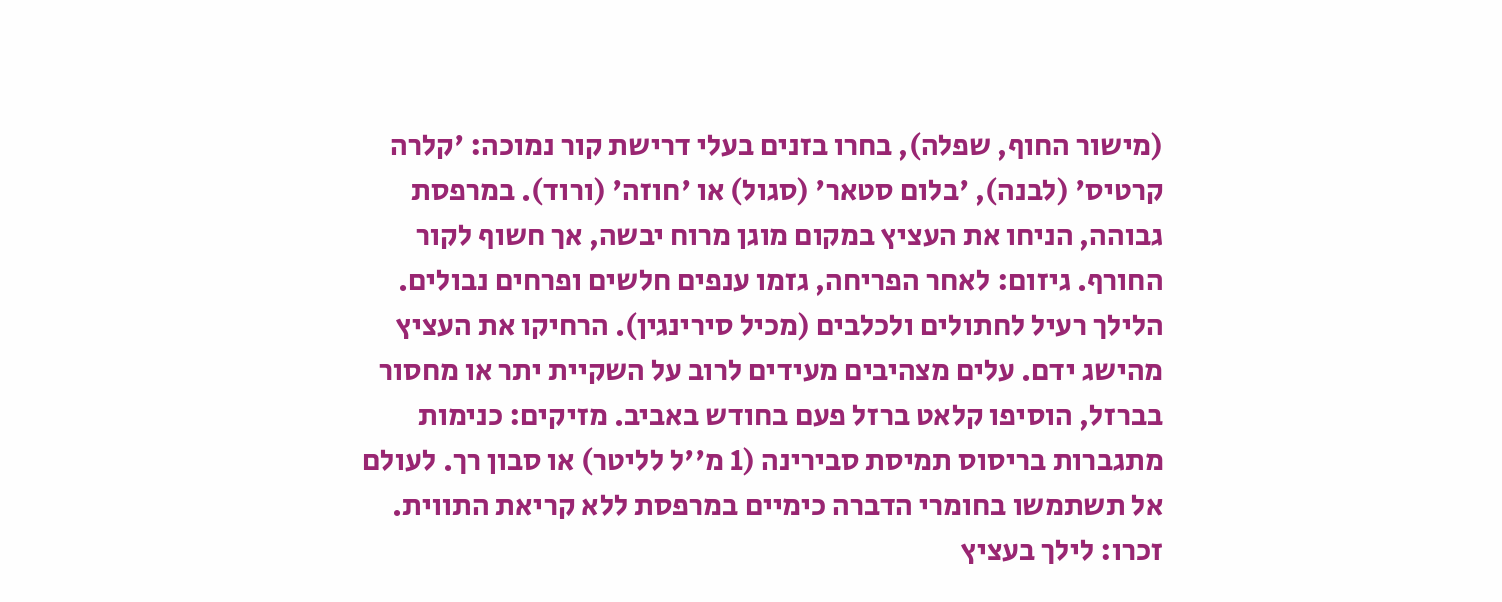(מישור החוף, שפלה), בחרו בזנים בעלי דרישת קור נמוכה: 'קלרה קרטיס' (לבנה), 'בלום סטאר' (סגול) או 'חוזה' (ורוד). במרפסת גבוהה, הניחו את העציץ במקום מוגן מרוח יבשה, אך חשוף לקור החורף. גיזום: לאחר הפריחה, גזמו ענפים חלשים ופרחים נבולים.
הלילך רעיל לחתולים ולכלבים (מכיל סירינגין). הרחיקו את העציץ מהישג ידם. עלים מצהיבים מעידים לרוב על השקיית יתר או מחסור בברזל, הוסיפו קלאט ברזל פעם בחודש באביב. מזיקים: כנימות מתגברות בריסוס תמיסת סבירינה (1 מ''ל לליטר) או סבון רך. לעולם אל תשתמשו בחומרי הדברה כימיים במרפסת ללא קריאת התווית. זכרו: לילך בעציץ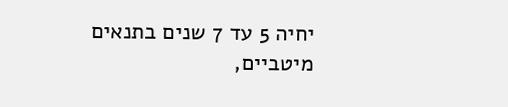יחיה 5 עד 7 שנים בתנאים מיטביים,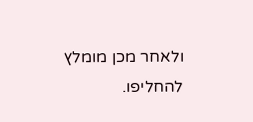ולאחר מכן מומלץ להחליפו.